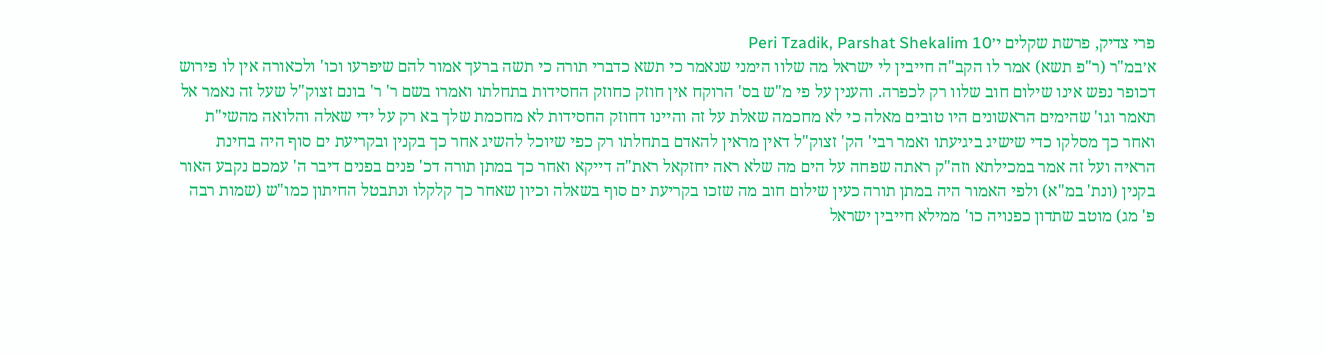פרי צדיק, פרשת שקלים י׳Peri Tzadik, Parshat Shekalim 10
א׳במ"ר (ר"פ תשא) אמר לו הקב"ה חייבין לי ישראל מה שלוו הימני שנאמר כי תשא כדברי תורה כי תשה ברעך אמור להם שיפרעו וכו' ולכאורה אין לו פירוש דכופר נפש אינו שילום חוב שלוו רק לכפרה. והענין על פי מ"ש בס' הרוקח אין חוזק כחוזק החסידות בתחלתו ואמרו בשם ר' ר' בונם זצוק"ל שעל זה נאמר אל תאמר וגו' שהימים הראשונים היו טובים מאלה כי לא מחכמה שאלת על זה והיינו דחוזק החסידות לא מחכמת שלך בא רק על ידי שאלה והלואה מהשי"ת ואחר כך מסלקו כדי שישיג ביגיעתו ואמר רבי' הק' זצוק"ל דאין מראין להאדם בתחלתו רק כפי שיוכל להשיג אחר כך בקנין ובקריעת ים סוף היה בחינת הראיה ועל זה אמר במכילתא וזה"ק ראתה שפחה על הים מה שלא ראה יחזקאל ראת"ה דייקא ואחר כך במתן תורה דכ' פנים בפנים דיבר ה' עמכם נקבע האור בקנין (ונת' במ"א) ולפי האמור היה במתן תורה כעין שילום חוב מה שזכו בקריעת ים סוף בשאלה וכיון שאחר כך קלקלו ונתבטל החיתון כמו"ש (שמות רבה פ' מג) מוטב שתדון כפנויה כו' ממילא חייבין ישראל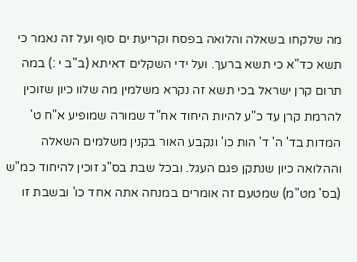מה שלקחו בשאלה והלואה בפסח וקריעת ים סוף ועל זה נאמר כי תשא כד"א כי תשא ברעך. ועל ידי השקלים דאיתא (ב"ב י :) במה תרום קרן ישראל בכי תשא זה נקרא משלמין מה שלוו כיון שזוכין להרמת קרן עד כ"ע להיות היחוד אח"ד שמורה שמופיע א"ח ט' המדות בד' ה' ד' הות כו' ונקבע האור בקנין משלמים השאלה וההלואה כיון שנתקן פגם העגל. ובכל שבת בס"ג זוכין להיחוד כמ"ש (בס' מט"מ) שמטעם זה אומרים במנחה אתה אחד כו' ובשבת זו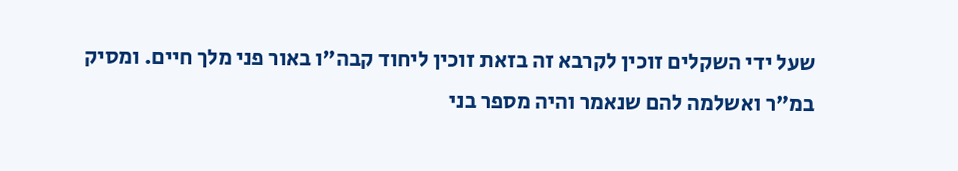שעל ידי השקלים זוכין לקרבא זה בזאת זוכין ליחוד קבה"ו באור פני מלך חיים. ומסיק במ"ר ואשלמה להם שנאמר והיה מספר בני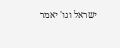ישראל וגו' יאמר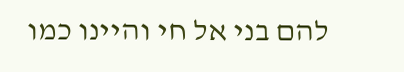להם בני אל חי והיינו כמו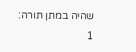שהיה במתן תורה:
1